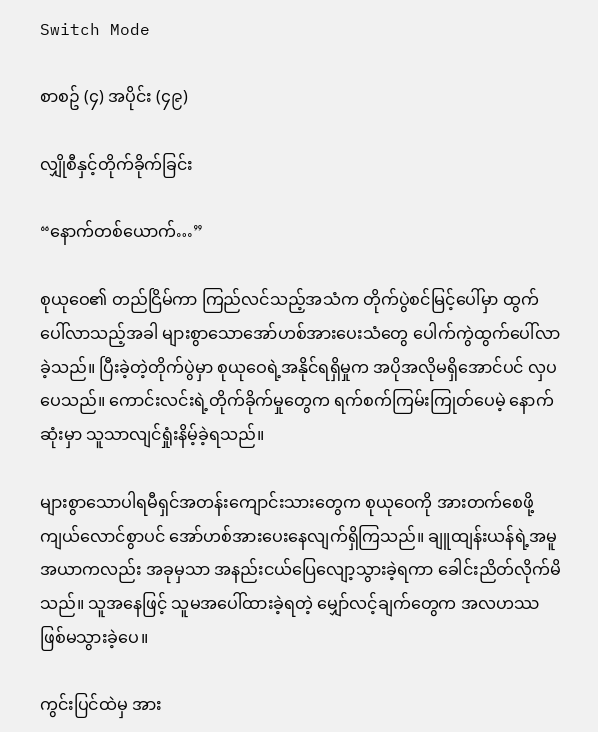Switch Mode

စာစဥ် (၄) အပိုင်း (၄၉)

လျှိုစီနှင့်တိုက်ခိုက်ခြင်း

“နောက်တစ်ယောက်…”

စုယုဝေ၏ တည်ငြိမ်ကာ ကြည်လင်သည့်အသံက တိုက်ပွဲစင်မြင့်ပေါ်မှာ ထွက်ပေါ်လာသည့်အခါ များစွာသောအော်ဟစ်အားပေးသံတွေ ပေါက်ကွဲထွက်ပေါ်လာခဲ့သည်။ ပြီးခဲ့တဲ့တိုက်ပွဲမှာ စုယုဝေရဲ့အနိုင်ရရှိမှုက အပိုအလိုမရှိအောင်ပင် လှပပေသည်။ ကောင်းလင်းရဲ့တိုက်ခိုက်မှုတွေက ရက်စက်ကြမ်းကြုတ်ပေမဲ့ နောက်ဆုံးမှာ သူသာလျင်ရှုံးနိမ့်ခဲ့ရသည်။

များစွာသောပါရမီရှင်အတန်းကျောင်းသားတွေက စုယုဝေကို အားတက်စေဖို့ ကျယ်လောင်စွာပင် အော်ဟစ်အားပေးနေလျက်ရှိကြသည်။ ချူထျန်းယန်ရဲ့အမူအယာကလည်း အခုမှသာ အနည်းငယ်ပြေလျော့သွားခဲ့ရကာ ခေါင်းညိတ်လိုက်မိသည်။ သူအနေဖြင့် သူမအပေါ်ထားခဲ့ရတဲ့ မျှော်လင့်ချက်တွေက အလဟဿဖြစ်မသွားခဲ့ပေ။

ကွင်းပြင်ထဲမှ အား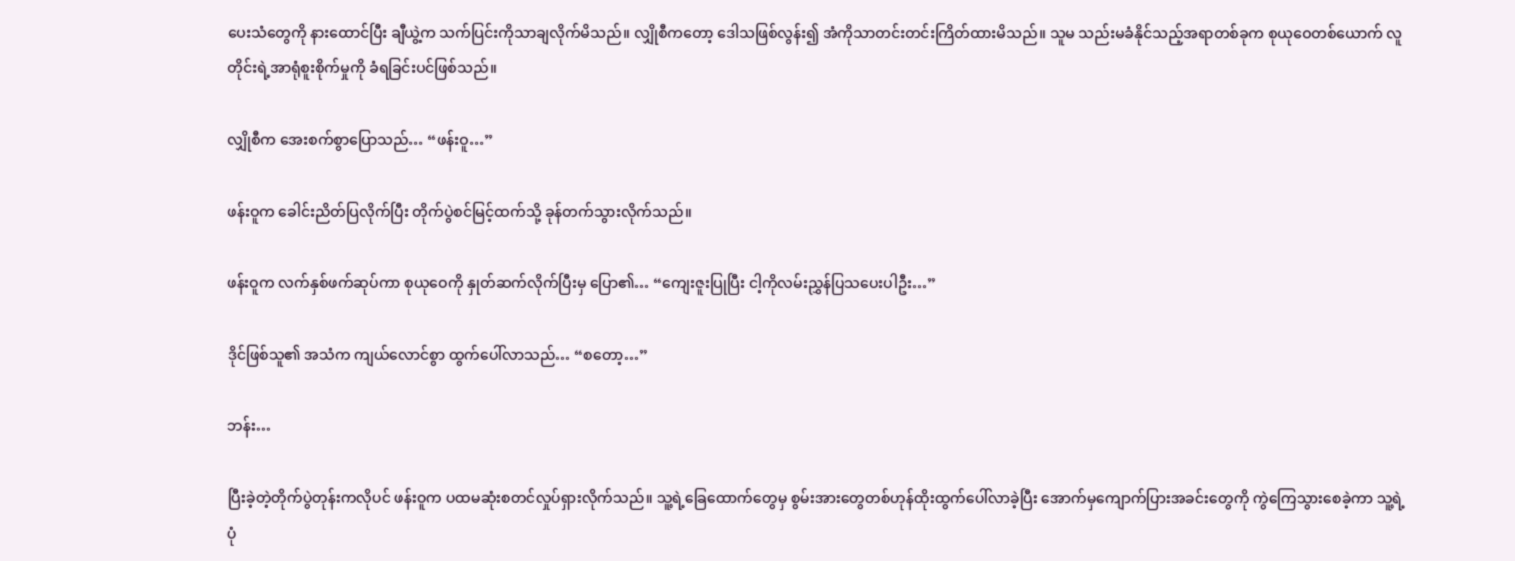ပေးသံတွေကို နားထောင်ပြီး ချီယွဲ့က သက်ပြင်းကိုသာချလိုက်မိသည်။ လျှိုစီကတော့ ဒေါသဖြစ်လွန်း၍ အံကိုသာတင်းတင်းကြိတ်ထားမိသည်။ သူမ သည်းမခံနိုင်သည့်အရာတစ်ခုက စုယုဝေတစ်ယောက် လူတိုင်းရဲ့အာရုံစူးစိုက်မှုကို ခံရခြင်းပင်ဖြစ်သည်။

လျှိုစီက အေးစက်စွာပြောသည်… “ဖန်းဝူ…”

ဖန်းဝူက ခေါင်းညိတ်ပြလိုက်ပြီး တိုက်ပွဲစင်မြင့်ထက်သို့ ခုန်တက်သွားလိုက်သည်။

ဖန်းဝူက လက်နှစ်ဖက်ဆုပ်ကာ စုယုဝေကို နှုတ်ဆက်လိုက်ပြီးမှ ပြော၏… “ကျေးဇူးပြုပြီး ငါ့ကိုလမ်းညွှန်ပြသပေးပါဦး…”

ဒိုင်ဖြစ်သူ၏ အသံက ကျယ်လောင်စွာ ထွက်ပေါ်လာသည်… “စတော့…”

ဘန်း…

ပြီးခဲ့တဲ့တိုက်ပွဲတုန်းကလိုပင် ဖန်းဝူက ပထမဆုံးစတင်လှုပ်ရှားလိုက်သည်။ သူ့ရဲ့ခြေထောက်တွေမှ စွမ်းအားတွေတစ်ဟုန်ထိုးထွက်ပေါ်လာခဲ့ပြီး အောက်မှကျောက်ပြားအခင်းတွေကို ကွဲကြေသွားစေခဲ့ကာ သူ့ရဲ့ပုံ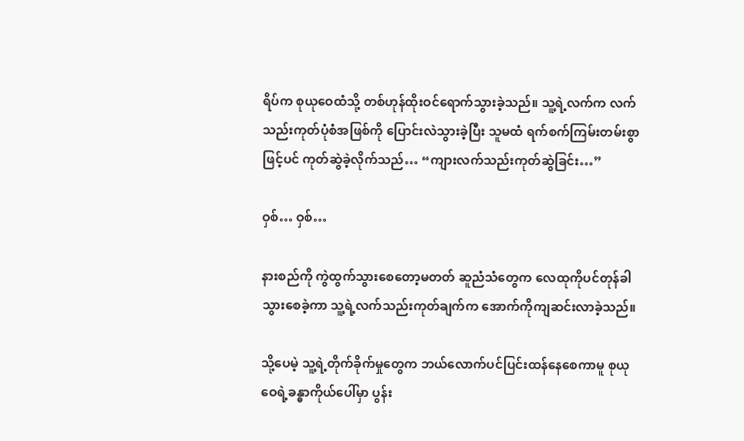ရိပ်က စုယုဝေထံသို့ တစ်ဟုန်ထိုးဝင်ရောက်သွားခဲ့သည်။ သူ့ရဲ့လက်က လက်သည်းကုတ်ပုံစံအဖြစ်ကို ပြောင်းလဲသွားခဲ့ပြီး သူမထံ ရက်စက်ကြမ်းတမ်းစွာဖြင့်ပင် ကုတ်ဆွဲခဲ့လိုက်သည်… “ကျားလက်သည်းကုတ်ဆွဲခြင်း…”

ဝှစ်… ဝှစ်…

နားစည်ကို ကွဲထွက်သွားစေတော့မတတ် ဆူညံသံတွေက လေထုကိုပင်တုန်ခါသွားစေခဲ့ကာ သူ့ရဲ့လက်သည်းကုတ်ချက်က အောက်ကိုကျဆင်းလာခဲ့သည်။

သို့ပေမဲ့ သူ့ရဲ့တိုက်ခိုက်မှုတွေက ဘယ်လောက်ပင်ပြင်းထန်နေစေကာမူ စုယုဝေရဲ့ခန္ဓာကိုယ်ပေါ်မှာ ပွန်း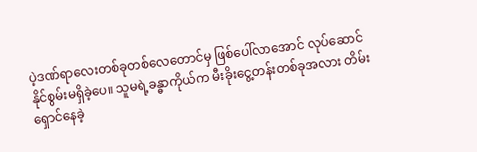ပဲ့ဒဏ်ရာလေးတစ်ခုတစ်လေတောင်မှ ဖြစ်ပေါ်လာအောင် လုပ်ဆောင်နိုင်စွမ်းမရှိခဲ့ပေ။ သူမရဲ့ခန္ဓာကိုယ်က မီးခိုးငွေ့တန်းတစ်ခုအလား တိမ်းရှောင်နေခဲ့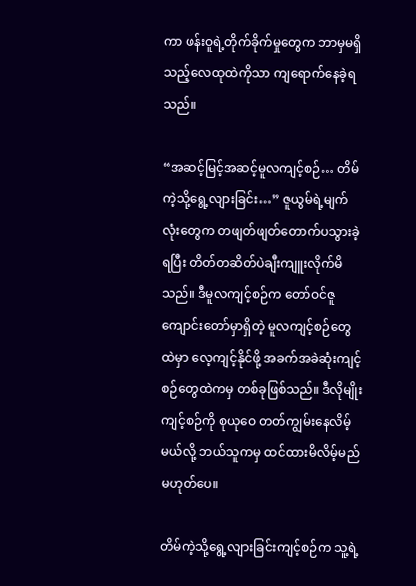ကာ ဖန်းဝူရဲ့တိုက်ခိုက်မှုတွေက ဘာမှမရှိသည့်လေထုထဲကိုသာ ကျရောက်နေခဲ့ရသည်။

“အဆင့်မြင့်အဆင့်မူလကျင့်စဉ်… တိမ်ကဲ့သို့ရွေ့လျားခြင်း…” ဇူယွမ်ရဲ့မျက်လုံးတွေက တဖျတ်ဖျတ်တောက်ပသွားခဲ့ရပြီး တိတ်တဆိတ်ပဲချီးကျူးလိုက်မိသည်။ ဒီမူလကျင့်စဉ်က တော်ဝင်ဇူကျောင်းတော်မှာရှိတဲ့ မူလကျင့်စဉ်တွေထဲမှာ လေ့ကျင့်နိုင်ဖို့ အခက်အခဲဆုံးကျင့်စဉ်တွေထဲကမှ တစ်ခုဖြစ်သည်။ ဒီလိုမျိုးကျင့်စဉ်ကို စုယုဝေ တတ်ကျွမ်းနေလိမ့်မယ်လို့ ဘယ်သူကမှ ထင်ထားမိလိမ့်မည်မဟုတ်ပေ။

တိမ်ကဲ့သို့ရွေ့လျားခြင်းကျင့်စဉ်က သူ့ရဲ့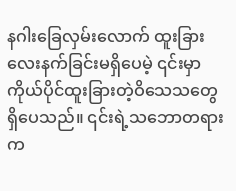နဂါးခြေလှမ်းလောက် ထူးခြားလေးနက်ခြင်းမရှိပေမဲ့ ၎င်းမှာ ကိုယ်ပိုင်ထူးခြားတဲ့ဝိသေသတွေ ရှိပေသည်။ ၎င်းရဲ့သဘောတရားက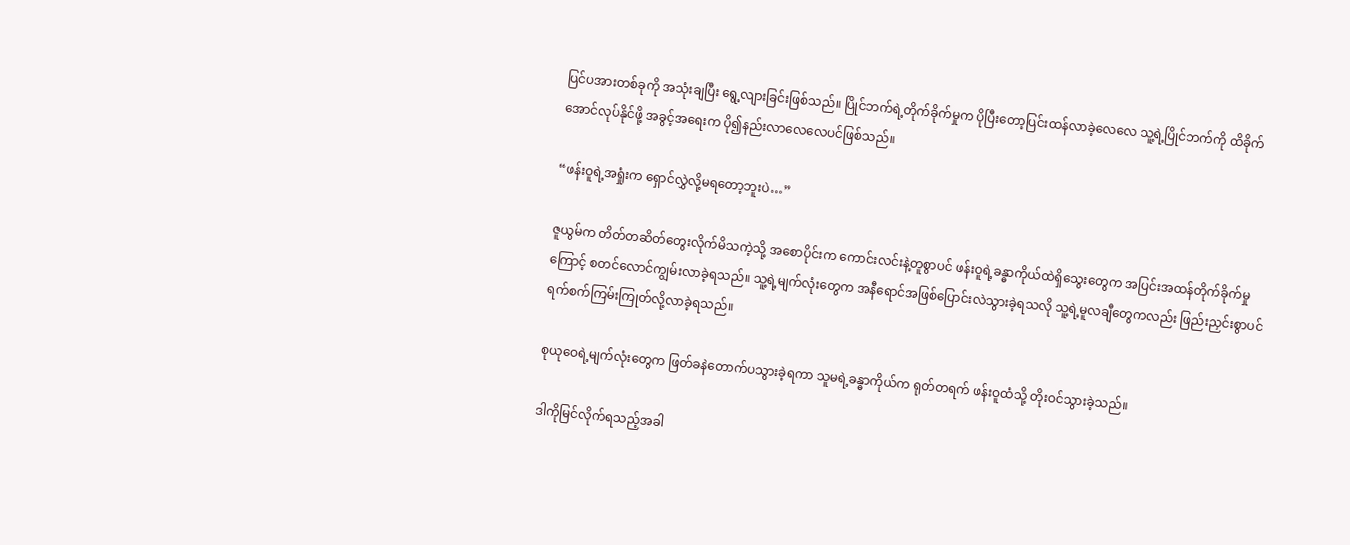ပြင်ပအားတစ်ခုကို အသုံးချပြီး ရွေ့လျားခြင်းဖြစ်သည်။ ပြိုင်ဘက်ရဲ့တိုက်ခိုက်မှုက ပိုပြီးတော့ပြင်းထန်လာခဲ့လေလေ သူ့ရဲ့ပြိုင်ဘက်ကို ထိခိုက်အောင်လုပ်နိုင်ဖို့ အခွင့်အရေးက ပို၍နည်းလာလေလေပင်ဖြစ်သည်။

“ဖန်းဝူရဲ့အရှုံးက ရှောင်လွှဲလို့မရတော့ဘူးပဲ…”

ဇူယွမ်က တိတ်တဆိတ်တွေးလိုက်မိသကဲ့သို့ အစောပိုင်းက ကောင်းလင်းနဲ့တူစွာပင် ဖန်းဝူရဲ့ခန္ဓာကိုယ်ထဲရှိသွေးတွေက အပြင်းအထန်တိုက်ခိုက်မှုကြောင့် စတင်လောင်ကျွမ်းလာခဲ့ရသည်။ သူ့ရဲ့မျက်လုံးတွေက အနီရောင်အဖြစ်ပြောင်းလဲသွားခဲ့ရသလို သူ့ရဲ့မူလချီတွေကလည်း ဖြည်းညှင်းစွာပင် ရက်စက်ကြမ်းကြုတ်လို့လာခဲ့ရသည်။

စုယုဝေရဲ့မျက်လုံးတွေက ဖြတ်ခနဲတောက်ပသွားခဲ့ရကာ သူမရဲ့ခန္ဓာကိုယ်က ရုတ်တရက် ဖန်းဝူထံသို့ တိုးဝင်သွားခဲ့သည်။

ဒါကိုမြင်လိုက်ရသည့်အခါ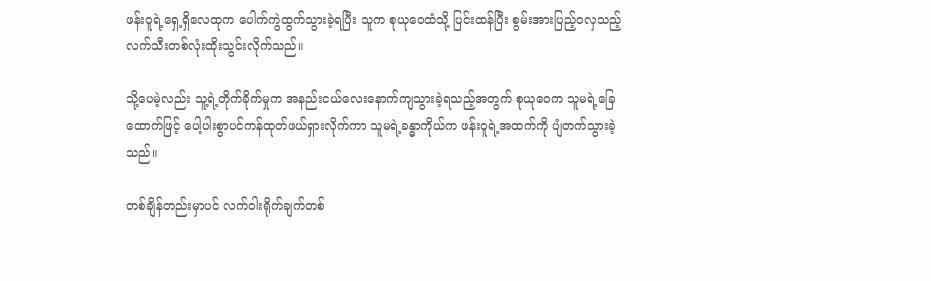ဖန်းဝူရဲ့ရှေ့ရှိလေထုက ပေါက်ကွဲထွက်သွားခဲ့ရပြီး သူက စုယုဝေထံသို့ ပြင်းထန်ပြီး စွမ်းအားပြည့်ဝလှသည့် လက်သီးတစ်လုံးထိုးသွင်းလိုက်သည်။

သို့ပေမဲ့လည်း သူ့ရဲ့တိုက်ခိုက်မှုက အနည်းငယ်လေးနောက်ကျသွားခဲ့ရသည့်အတွက် စုယုဝေက သူမရဲ့ခြေထောက်ဖြင့် ပေါ့ပါးစွာပင်ကန်ထုတ်ဖယ်ရှားလိုက်ကာ သူမရဲ့ခန္ဓာကိုယ်က ဖန်းဝူရဲ့အထက်ကို ပျံတက်သွားခဲ့သည်။

တစ်ချိန်တည်းမှာပင် လက်ဝါးရိုက်ချက်တစ်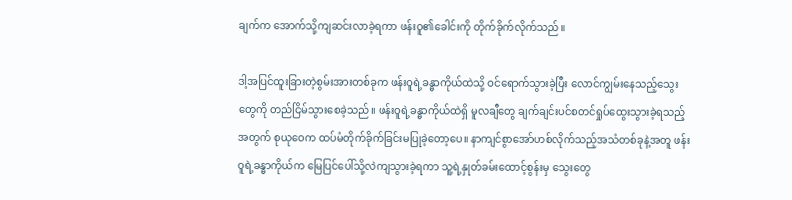ချက်က အောက်သို့ကျဆင်းလာခဲ့ရကာ ဖန်းဝူ၏ခေါင်းကို တိုက်ခိုက်လိုက်သည်။

ဒါ့အပြင်ထူးခြားတဲ့စွမ်းအားတစ်ခုက ဖန်းဝူရဲ့ခန္ဓာကိုယ်ထဲသို့ ဝင်ရောက်သွားခဲ့ပြီး လောင်ကျွမ်းနေသည့်သွေးတွေကို တည်ငြိမ်သွားစေခဲ့သည်။ ဖန်းဝူရဲ့ခန္ဓာကိုယ်ထဲရှိ မူလချီတွေ ချက်ချင်းပင်စတင်ရှုပ်ထွေးသွားခဲ့ရသည့်အတွက် စုယုဝေက ထပ်မံတိုက်ခိုက်ခြင်းမပြုခဲ့တော့ပေ။ နာကျင်စွာအော်ဟစ်လိုက်သည့်အသံတစ်ခုနဲ့အတူ ဖန်းဝူရဲ့ခန္ဓာကိုယ်က မြေပြင်ပေါ်သို့လဲကျသွားခဲ့ရကာ သူ့ရဲ့နှုတ်ခမ်းထောင့်စွန်းမှ သွေးတွေ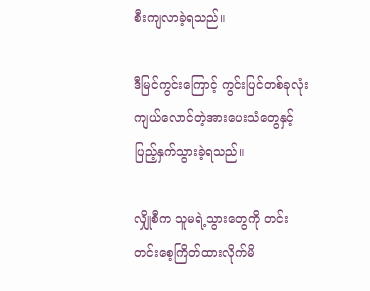စီးကျလာခဲ့ရသည်။

ဒီမြင်ကွင်းကြောင့် ကွင်းပြင်တစ်ခုလုံး ကျယ်လောင်တဲ့အားပေးသံတွေနှင့် ပြည့်နှက်သွားခဲ့ရသည်။

လျှိုစီက သူမရဲ့သွားတွေကို တင်းတင်းစေ့ကြိတ်ထားလိုက်မိ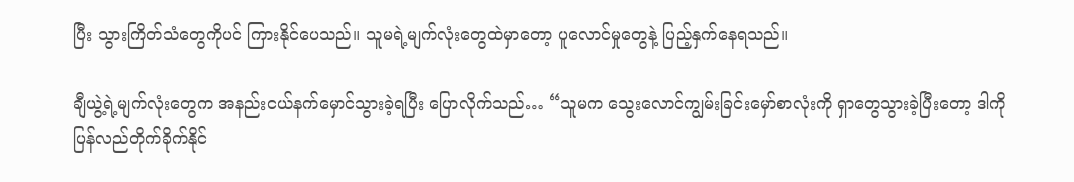ပြီး သွားကြိတ်သံတွေကိုပင် ကြားနိုင်ပေသည်။ သူမရဲ့မျက်လုံးတွေထဲမှာတော့ ပူလောင်မှုတွေနဲ့ ပြည့်နှက်နေရသည်။

ချီယွဲ့ရဲ့မျက်လုံးတွေက အနည်းငယ်နက်မှောင်သွားခဲ့ရပြီး ပြောလိုက်သည်… “သူမက သွေးလောင်ကျွမ်းခြင်းမှော်စာလုံးကို ရှာတွေသွားခဲ့ပြီးတော့ ဒါကိုပြန်လည်တိုက်ခိုက်နိုင်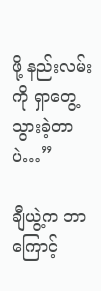ဖို့ နည်းလမ်းကို ရှာတွေ့သွားခဲ့တာပဲ…”

ချီယွဲ့က ဘာကြောင့်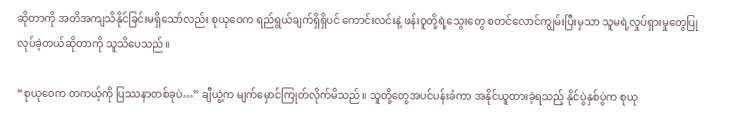ဆိုတာကို အတိအကျသိနိုင်ခြင်းမရှိသော်လည်း စုယုဝေက ရည်ရွယ်ချက်ရှိရှိပင် ကောင်းလင်းနဲ့ ဖန်းဝူတို့ရဲ့သွေးတွေ စတင်လောင်ကျွမ်းပြီးမှသာ သူမရဲ့လှုပ်ရှားမှုတွေပြုလုပ်ခဲ့တယ်ဆိုတာကို သူသိပေသည်။

“စုယုဝေက တကယ့်ကို ပြဿနာတစ်ခုပဲ…” ချီယွဲ့က မျက်မှောင်ကြုတ်လိုက်မိသည်။ သူတို့တွေအပင်ပန်းခံကာ အနိုင်ယူထားခဲ့ရသည့် နိုင်ပွဲနှစ်ပွဲက စုယု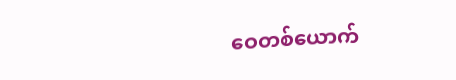ဝေတစ်ယောက်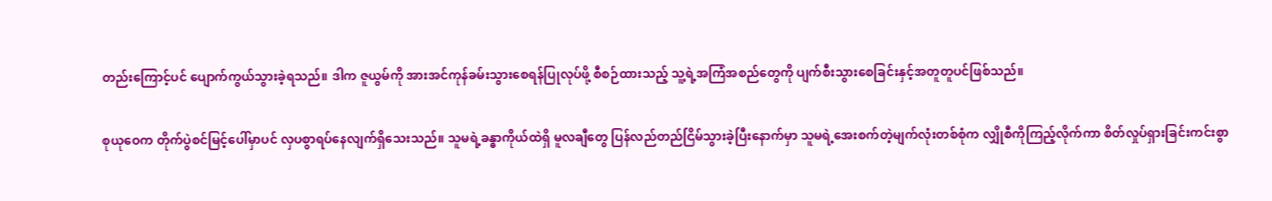တည်းကြောင့်ပင် ပျောက်ကွယ်သွားခဲ့ရသည်။ ဒါက ဇူယွမ်ကို အားအင်ကုန်ခမ်းသွားစေရန်ပြုလုပ်ဖို့ စီစဉ်ထားသည့် သူ့ရဲ့အကြံအစည်တွေကို ပျက်စီးသွားစေခြင်းနှင့်အတူတူပင်ဖြစ်သည်။

စုယုဝေက တိုက်ပွဲစင်မြင့်ပေါ်မှာပင် လှပစွာရပ်နေလျက်ရှိသေးသည်။ သူမရဲ့ခန္ဓာကိုယ်ထဲရှိ မူလချီတွေ ပြန်လည်တည်ငြိမ်သွားခဲ့ပြီးနောက်မှာ သူမရဲ့အေးစက်တဲ့မျက်လုံးတစ်စုံက လျှိုစီကိုကြည့်လိုက်ကာ စိတ်လှုပ်ရှားခြင်းကင်းစွာ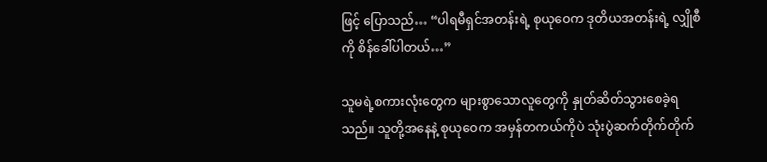ဖြင့် ပြောသည်… “ပါရမီရှင်အတန်းရဲ့ စုယုဝေက ဒုတိယအတန်းရဲ့ လျှိုစီကို စိန်ခေါ်ပါတယ်…”

သူမရဲ့စကားလုံးတွေက များစွာသောလူတွေကို နှုတ်ဆိတ်သွားစေခဲ့ရသည်။ သူတို့အနေနဲ့ စုယုဝေက အမှန်တကယ်ကိုပဲ သုံးပွဲဆက်တိုက်တိုက်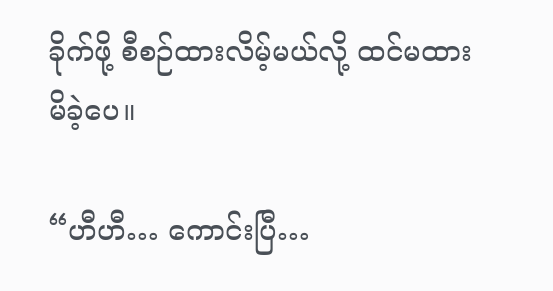ခိုက်ဖို့ စီစဉ်ထားလိမ့်မယ်လို့ ထင်မထားမိခဲ့ပေ။

“ဟီဟီ… ကောင်းပြီ…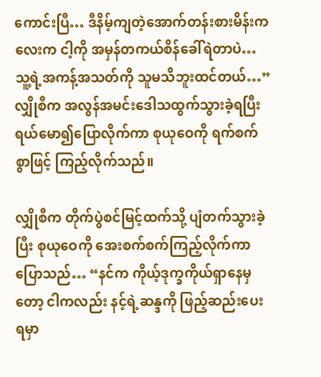ကောင်းပြီ… ဒီနိမ့်ကျတဲ့အောက်တန်းစားမိန်းကလေးက ငါ့ကို အမှန်တကယ်စိန်ခေါ်ရဲတာပဲ… သူ့ရဲ့အကန့်အသတ်ကို သူမသိဘူးထင်တယ်…” လျှိုစီက အလွန်အမင်းဒေါသထွက်သွားခဲ့ရပြီး ရယ်မော၍ပြောလိုက်ကာ စုယုဝေကို ရက်စက်စွာဖြင့် ကြည့်လိုက်သည်။

လျှိုစီက တိုက်ပွဲစင်မြင့်ထက်သို့ ပျံတက်သွားခဲ့ပြီး စုယုဝေကို အေးစက်စက်ကြည့်လိုက်ကာ ပြောသည်… “နင်က ကိုယ့်ဒုက္ခကိုယ်ရှာနေမှတော့ ငါကလည်း နင့်ရဲ့ဆန္ဒကို ဖြည့်ဆည်းပေးရမှာ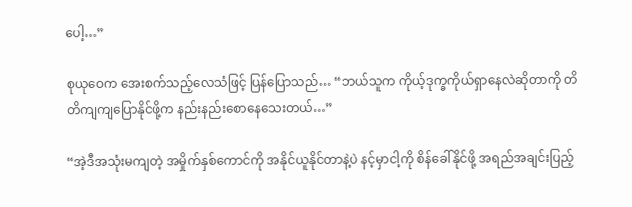ပေါ့…”

စုယုဝေက အေးစက်သည့်လေသံဖြင့် ပြန်ပြောသည်… “ဘယ်သူက ကိုယ့်ဒုက္ခကိုယ်ရှာနေလဲဆိုတာကို တိတိကျကျပြောနိုင်ဖို့က နည်းနည်းစောနေသေးတယ်…”

“အဲ့ဒီအသုံးမကျတဲ့ အမှိုက်နှစ်ကောင်ကို အနိုင်ယူနိုင်တာနဲ့ပဲ နင့်မှာငါ့ကို စိန်ခေါ်နိုင်ဖို့ အရည်အချင်းပြည့်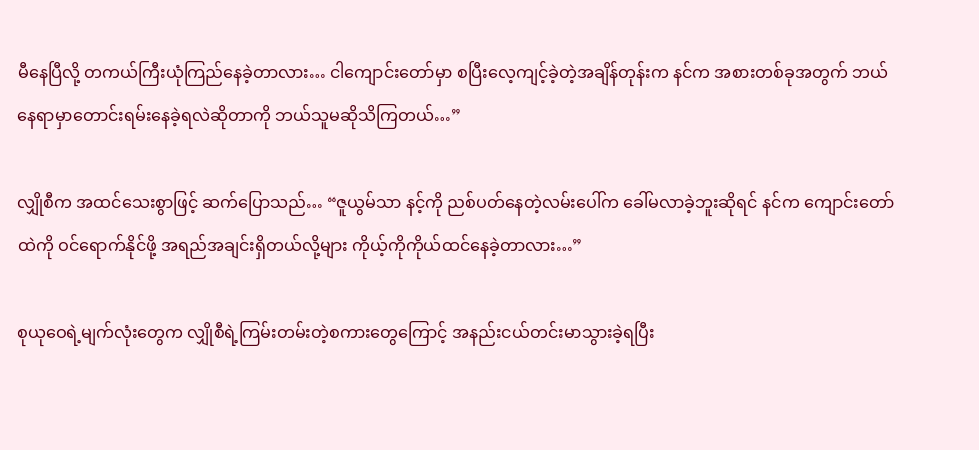မီနေပြီလို့ တကယ်ကြီးယုံကြည်နေခဲ့တာလား… ငါကျောင်းတော်မှာ စပြီးလေ့ကျင့်ခဲ့တဲ့အချိန်တုန်းက နင်က အစားတစ်ခုအတွက် ဘယ်နေရာမှာတောင်းရမ်းနေခဲ့ရလဲဆိုတာကို ဘယ်သူမဆိုသိကြတယ်…”

လျှိုစီက အထင်သေးစွာဖြင့် ဆက်ပြောသည်… “ဇူယွမ်သာ နင့်ကို ညစ်ပတ်နေတဲ့လမ်းပေါ်က ခေါ်မလာခဲ့ဘူးဆိုရင် နင်က ကျောင်းတော်ထဲကို ဝင်ရောက်နိုင်ဖို့ အရည်အချင်းရှိတယ်လို့များ ကိုယ့်ကိုကိုယ်ထင်နေခဲ့တာလား…”

စုယုဝေရဲ့မျက်လုံးတွေက လျှိုစီရဲ့ကြမ်းတမ်းတဲ့စကားတွေကြောင့် အနည်းငယ်တင်းမာသွားခဲ့ရပြီး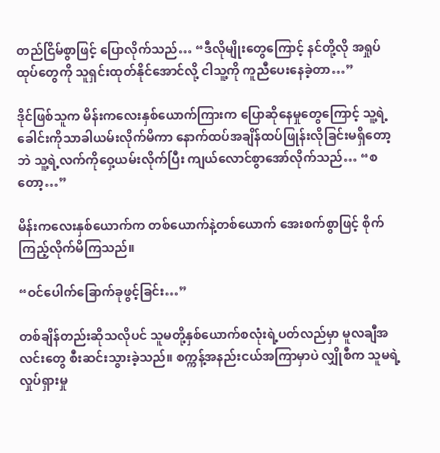တည်ငြိမ်စွာဖြင့် ပြောလိုက်သည်… “ဒီလိုမျိုးတွေကြောင့် နင်တို့လို အရှုပ်ထုပ်တွေကို သူရှင်းထုတ်နိုင်အောင်လို့ ငါသူ့ကို ကူညီပေးနေခဲ့တာ…”

ဒိုင်ဖြစ်သူက မိန်းကလေးနှစ်ယောက်ကြားက ပြောဆိုနေမှုတွေကြောင့် သူ့ရဲ့ခေါင်းကိုသာခါယမ်းလိုက်မိကာ နောက်ထပ်အချိန်ထပ်ဖြုန်းလိုခြင်းမရှိတော့ဘဲ သူ့ရဲ့လက်ကိုဝှေ့ယမ်းလိုက်ပြီး ကျယ်လောင်စွာအော်လိုက်သည်… “စတော့…”

မိန်းကလေးနှစ်ယောက်က တစ်ယောက်နဲ့တစ်ယောက် အေးစက်စွာဖြင့် စိုက်ကြည့်လိုက်မိကြသည်။

“ဝင်ပေါက်ခြောက်ခုဖွင့်ခြင်း…”

တစ်ချိန်တည်းဆိုသလိုပင် သူမတို့နှစ်ယောက်စလုံးရဲ့ပတ်လည်မှာ မူလချီအလင်းတွေ စီးဆင်းသွားခဲ့သည်။ စက္ကန့်အနည်းငယ်အကြာမှာပဲ လျှိုစီက သူမရဲ့လှုပ်ရှားမှု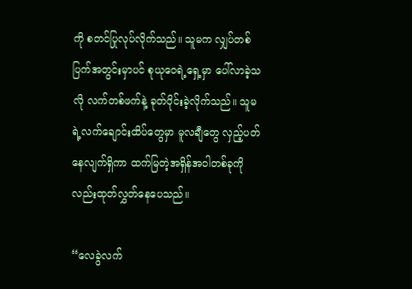ကို စတင်ပြုလုပ်လိုက်သည်။ သူမက လျှပ်တစ်ပြက်အတွင်းမှာပင် စုယုဝေရဲ့ရှေ့မှာ ပေါ်လာခဲ့သလို လက်တစ်ဖက်နဲ့ ခုတ်ပိုင်းခဲ့လိုက်သည်။ သူမရဲ့လက်ချောင်းထိပ်တွေမှာ မူလချီတွေ လှည့်ပတ်နေလျက်ရှိကာ ထက်မြတဲ့အရှိန်အဝါတစ်ခုကိုလည်းထုတ်လွှတ်နေပေသည်။

“လေခွဲလက်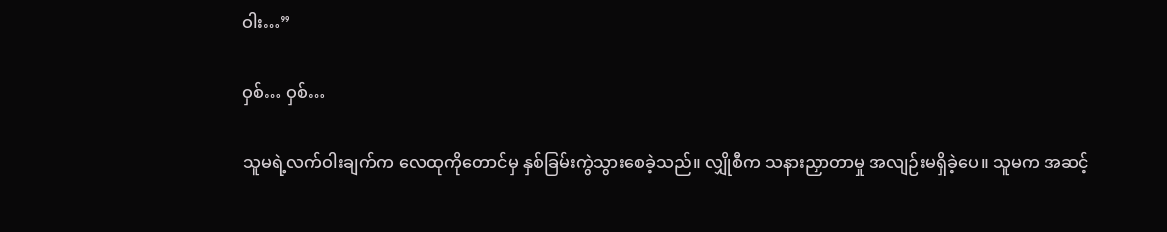ဝါး…”

ဝှစ်… ဝှစ်…

သူမရဲ့လက်ဝါးချက်က လေထုကိုတောင်မှ နှစ်ခြမ်းကွဲသွားစေခဲ့သည်။ လျှိုစီက သနားညှာတာမှု အလျဉ်းမရှိခဲ့ပေ။ သူမက အဆင့်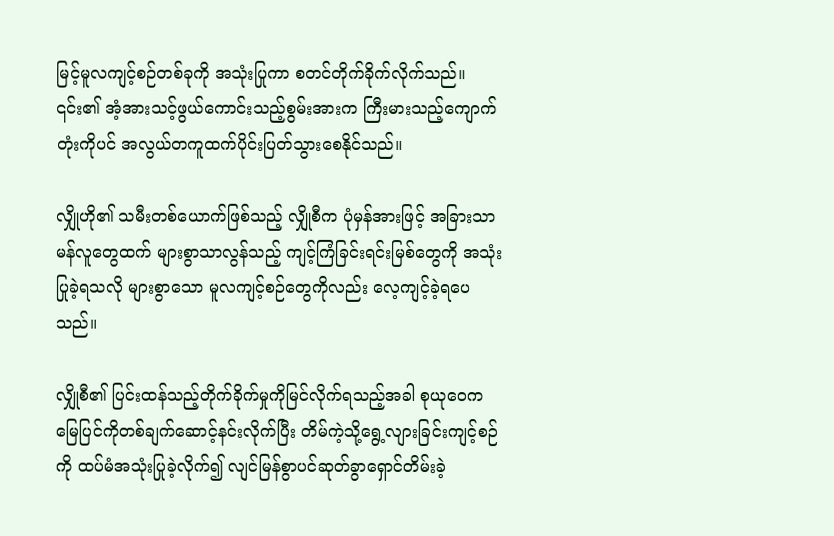မြင့်မူလကျင့်စဉ်တစ်ခုကို အသုံးပြုကာ စတင်တိုက်ခိုက်လိုက်သည်။ ၎င်း၏ အံ့အားသင့်ဖွယ်ကောင်းသည့်စွမ်းအားက ကြီးမားသည့်ကျောက်တုံးကိုပင် အလွယ်တကူထက်ပိုင်းပြတ်သွားစေနိုင်သည်။

လျှိုဟို၏ သမီးတစ်ယောက်ဖြစ်သည့် လျှိုစီက ပုံမှန်အားဖြင့် အခြားသာမန်လူတွေထက် များစွာသာလွန်သည့် ကျင့်ကြံခြင်းရင်းမြစ်တွေကို အသုံးပြုခဲ့ရသလို များစွာသော မူလကျင့်စဉ်တွေကိုလည်း လေ့ကျင့်ခဲ့ရပေသည်။

လျှိုစီ၏ ပြင်းထန်သည့်တိုက်ခိုက်မှုကိုမြင်လိုက်ရသည့်အခါ စုယုဝေက မြေပြင်ကိုတစ်ချက်ဆောင့်နင်းလိုက်ပြီး တိမ်ကဲ့သို့ရွေ့လျားခြင်းကျင့်စဉ်ကို ထပ်မံအသုံးပြုခဲ့လိုက်၍ လျင်မြန်စွာပင်ဆုတ်ခွာရှောင်တိမ်းခဲ့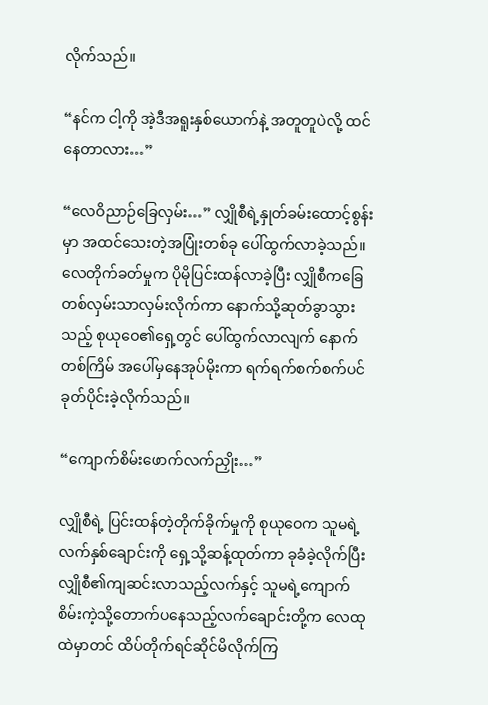လိုက်သည်။

“နင်က ငါ့ကို အဲ့ဒီအရူးနှစ်ယောက်နဲ့ အတူတူပဲလို့ ထင်နေတာလား…”

“လေဝိညာဉ်ခြေလှမ်း…” လျှိုစီရဲ့နှုတ်ခမ်းထောင့်စွန်းမှာ အထင်သေးတဲ့အပြုံးတစ်ခု ပေါ်ထွက်လာခဲ့သည်။ လေတိုက်ခတ်မှုက ပိုမိုပြင်းထန်လာခဲ့ပြီး လျှိုစီကခြေတစ်လှမ်းသာလှမ်းလိုက်ကာ နောက်သို့ဆုတ်ခွာသွားသည့် စုယုဝေ၏ရှေ့တွင် ပေါ်ထွက်လာလျက် နောက်တစ်ကြိမ် အပေါ်မှနေအုပ်မိုးကာ ရက်ရက်စက်စက်ပင် ခုတ်ပိုင်းခဲ့လိုက်သည်။

“ကျောက်စိမ်းဖောက်လက်ညှိုး…”

လျှိုစီရဲ့ ပြင်းထန်တဲ့တိုက်ခိုက်မှုကို စုယုဝေက သူမရဲ့လက်နှစ်ချောင်းကို ရှေ့သို့ဆန့်ထုတ်ကာ ခုခံခဲ့လိုက်ပြီး လျှိုစီ၏ကျဆင်းလာသည့်လက်နှင့် သူမရဲ့ကျောက်စိမ်းကဲ့သို့တောက်ပနေသည့်လက်ချောင်းတို့က လေထုထဲမှာတင် ထိပ်တိုက်ရင်ဆိုင်မိလိုက်ကြ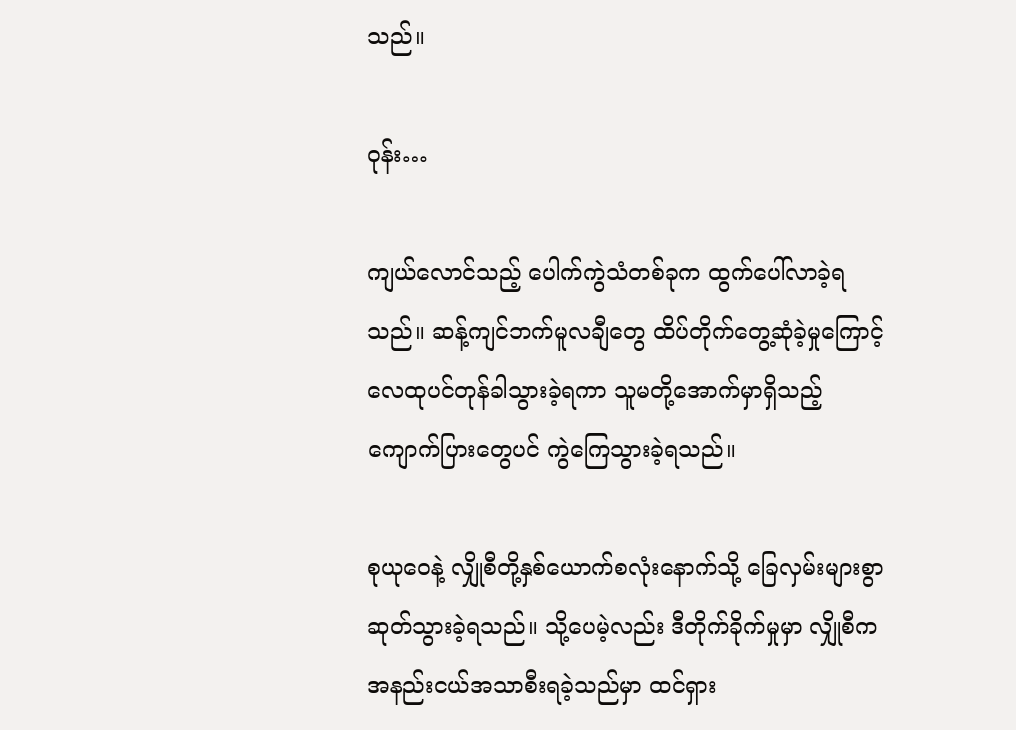သည်။

ဝုန်း…

ကျယ်လောင်သည့် ပေါက်ကွဲသံတစ်ခုက ထွက်ပေါ်လာခဲ့ရသည်။ ဆန့်ကျင်ဘက်မူလချီတွေ ထိပ်တိုက်တွေ့ဆုံခဲ့မှုကြောင့် လေထုပင်တုန်ခါသွားခဲ့ရကာ သူမတို့အောက်မှာရှိသည့် ကျောက်ပြားတွေပင် ကွဲကြေသွားခဲ့ရသည်။

စုယုဝေနဲ့ လျှိုစီတို့နှစ်ယောက်စလုံးနောက်သို့ ခြေလှမ်းများစွာ ဆုတ်သွားခဲ့ရသည်။ သို့ပေမဲ့လည်း ဒီတိုက်ခိုက်မှုမှာ လျှိုစီက အနည်းငယ်အသာစီးရခဲ့သည်မှာ ထင်ရှား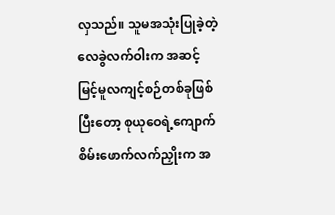လှသည်။ သူမအသုံးပြုခဲ့တဲ့ လေခွဲလက်ဝါးက အဆင့်မြင့်မူလကျင့်စဉ်တစ်ခုဖြစ်ပြီးတော့ စုယုဝေရဲ့ကျောက်စိမ်းဖောက်လက်ညှိုးက အ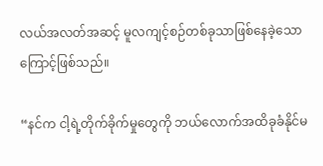လယ်အလတ်အဆင့် မူလကျင့်စဉ်တစ်ခုသာဖြစ်နေခဲ့သောကြောင့်ဖြစ်သည်။

“နင်က ငါ့ရဲ့တိုက်ခိုက်မှုတွေကို ဘယ်လောက်အထိခုခံနိုင်မ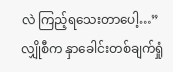လဲ ကြည့်ရသေးတာပေါ့…” လျှိုစီက နှာခေါင်းတစ်ချက်ရှုံ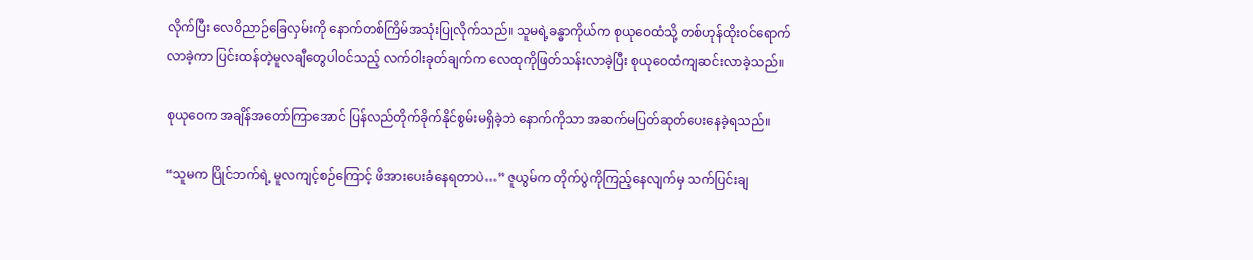လိုက်ပြီး လေဝိညာဉ်ခြေလှမ်းကို နောက်တစ်ကြိမ်အသုံးပြုလိုက်သည်။ သူမရဲ့ခန္ဓာကိုယ်က စုယုဝေထံသို့ တစ်ဟုန်ထိုးဝင်ရောက်လာခဲ့ကာ ပြင်းထန်တဲ့မူလချီတွေပါဝင်သည့် လက်ဝါးခုတ်ချက်က လေထုကိုဖြတ်သန်းလာခဲ့ပြီး စုယုဝေထံကျဆင်းလာခဲ့သည်။

စုယုဝေက အချိန်အတော်ကြာအောင် ပြန်လည်တိုက်ခိုက်နိုင်စွမ်းမရှိခဲ့ဘဲ နောက်ကိုသာ အဆက်မပြတ်ဆုတ်ပေးနေခဲ့ရသည်။

“သူမက ပြိုင်ဘက်ရဲ့ မူလကျင့်စဉ်ကြောင့် ဖိအားပေးခံနေရတာပဲ…” ဇူယွမ်က တိုက်ပွဲကိုကြည့်နေလျက်မှ သက်ပြင်းချ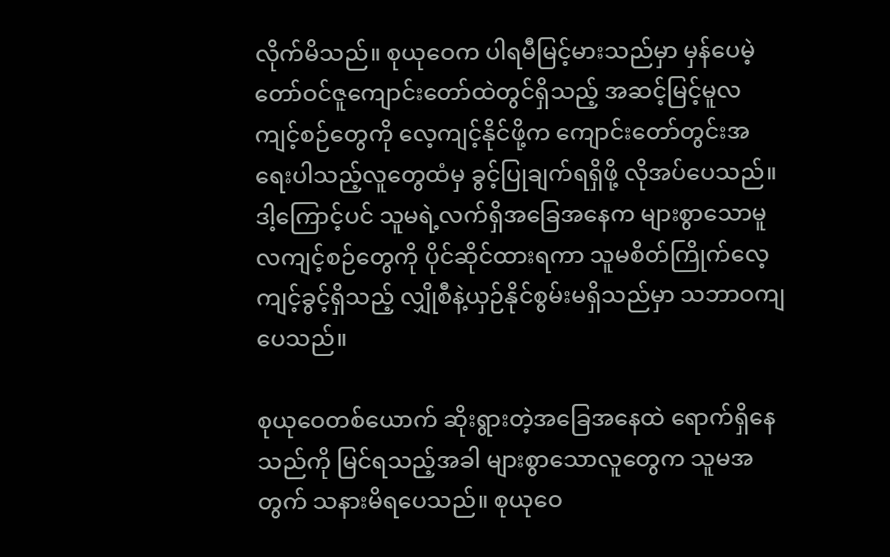လိုက်မိသည်။ စုယုဝေက ပါရမီမြင့်မားသည်မှာ မှန်ပေမဲ့ တော်ဝင်ဇူကျောင်းတော်ထဲတွင်ရှိသည့် အဆင့်မြင့်မူလကျင့်စဉ်တွေကို လေ့ကျင့်နိုင်ဖို့က ကျောင်းတော်တွင်းအရေးပါသည့်လူတွေထံမှ ခွင့်ပြုချက်ရရှိဖို့ လိုအပ်ပေသည်။ ဒါ့ကြောင့်ပင် သူမရဲ့လက်ရှိအခြေအနေက များစွာသောမူလကျင့်စဉ်တွေကို ပိုင်ဆိုင်ထားရကာ သူမစိတ်ကြိုက်လေ့ကျင့်ခွင့်ရှိသည့် လျှိုစီနဲ့ယှဉ်နိုင်စွမ်းမရှိသည်မှာ သဘာဝကျပေသည်။

စုယုဝေတစ်ယောက် ဆိုးရွားတဲ့အခြေအနေထဲ ရောက်ရှိနေသည်ကို မြင်ရသည့်အခါ များစွာသောလူတွေက သူမအတွက် သနားမိရပေသည်။ စုယုဝေ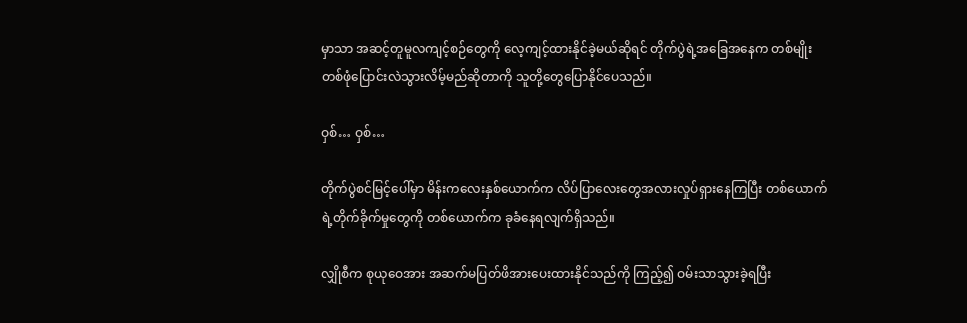မှာသာ အဆင့်တူမူလကျင့်စဉ်တွေကို လေ့ကျင့်ထားနိုင်ခဲ့မယ်ဆိုရင် တိုက်ပွဲရဲ့အခြေအနေက တစ်မျိုးတစ်ဖုံပြောင်းလဲသွားလိမ့်မည်ဆိုတာကို သူတို့တွေပြောနိုင်ပေသည်။

ဝှစ်… ဝှစ်…

တိုက်ပွဲစင်မြင့်ပေါ်မှာ မိန်းကလေးနှစ်ယောက်က လိပ်ပြာလေးတွေအလားလှုပ်ရှားနေကြပြီး တစ်ယောက်ရဲ့တိုက်ခိုက်မှုတွေကို တစ်ယောက်က ခုခံနေရလျက်ရှိသည်။

လျှိုစီက စုယုဝေအား အဆက်မပြတ်ဖိအားပေးထားနိုင်သည်ကို ကြည့်၍ ဝမ်းသာသွားခဲ့ရပြီး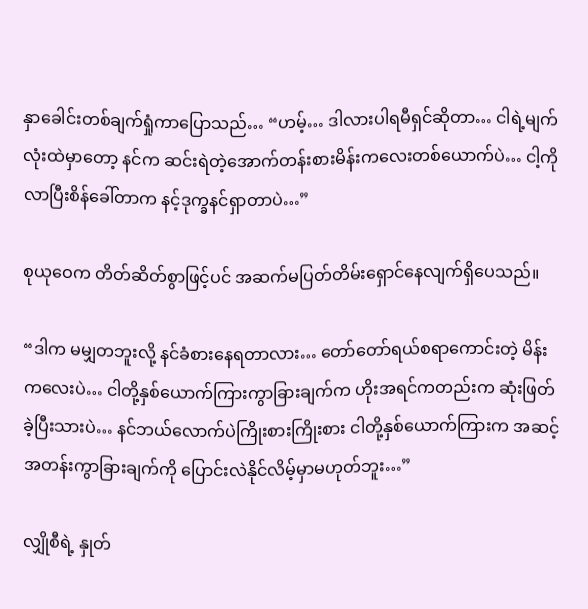နှာခေါင်းတစ်ချက်ရှုံကာပြောသည်… “ဟမ့်… ဒါလားပါရမီရှင်ဆိုတာ… ငါရဲ့မျက်လုံးထဲမှာတော့ နင်က ဆင်းရဲတဲ့အောက်တန်းစားမိန်းကလေးတစ်ယောက်ပဲ… ငါ့ကိုလာပြီးစိန်ခေါ်တာက နင့်ဒုက္ခနင်ရှာတာပဲ…”

စုယုဝေက တိတ်ဆိတ်စွာဖြင့်ပင် အဆက်မပြတ်တိမ်းရှောင်နေလျက်ရှိပေသည်။

“ဒါက မမျှတဘူးလို့ နင်ခံစားနေရတာလား… တော်တော်ရယ်စရာကောင်းတဲ့ မိန်းကလေးပဲ… ငါတို့နှစ်ယောက်ကြားကွာခြားချက်က ဟိုးအရင်ကတည်းက ဆုံးဖြတ်ခဲ့ပြီးသားပဲ… နင်ဘယ်လောက်ပဲကြိုးစားကြိုးစား ငါတို့နှစ်ယောက်ကြားက အဆင့်အတန်းကွာခြားချက်ကို ပြောင်းလဲနိုင်လိမ့်မှာမဟုတ်ဘူး…”

လျှိုစီရဲ့ နှုတ်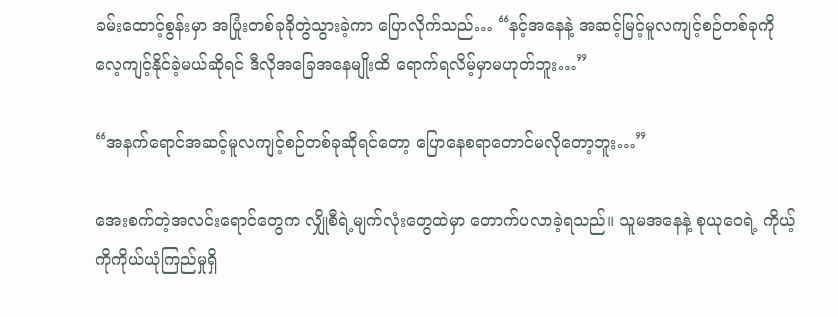ခမ်းထောင့်စွန်းမှာ အပြုံးတစ်ခုခိုတွဲသွားခဲ့ကာ ပြောလိုက်သည်… “နင့်အနေနဲ့ အဆင့်မြင့်မူလကျင့်စဉ်တစ်ခုကို လေ့ကျင့်နိုင်ခဲ့မယ်ဆိုရင် ဒီလိုအခြေအနေမျိုးထိ ရောက်ရလိမ့်မှာမဟုတ်ဘူး…”

“အနက်ရောင်အဆင့်မူလကျင့်စဉ်တစ်ခုဆိုရင်တော့ ပြောနေစရာတောင်မလိုတော့ဘူး…”

အေးစက်တဲ့အလင်းရောင်တွေက လျှိုစီရဲ့မျက်လုံးတွေထဲမှာ‌ တောက်ပလာခဲ့ရသည်။ သူမအနေနဲ့ စုယုဝေရဲ့ ကိုယ့်ကိုကိုယ်ယုံကြည်မှုရှိ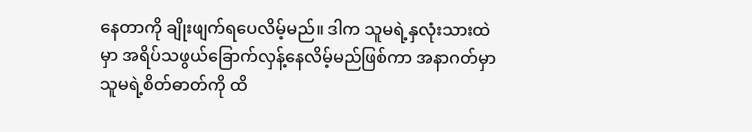နေတာကို ချိုးဖျက်ရပေလိမ့်မည်။ ဒါက သူမရဲ့နှလုံးသားထဲမှာ အရိပ်သဖွယ်ခြောက်လှန့်နေလိမ့်မည်ဖြစ်ကာ အနာဂတ်မှာ သူမရဲ့စိတ်ဓာတ်ကို ထိ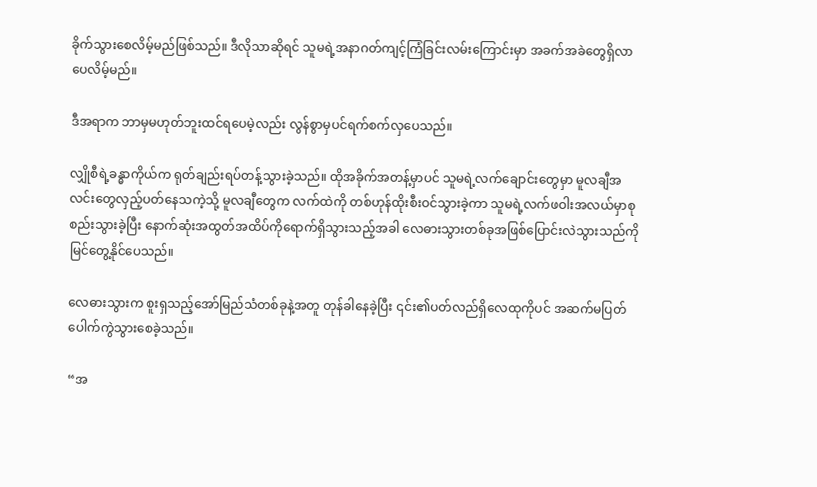ခိုက်သွားစေလိမ့်မည်ဖြစ်သည်။ ဒီလိုသာဆိုရင် သူမရဲ့အနာဂတ်ကျင့်ကြံခြင်းလမ်းကြောင်းမှာ အခက်အခဲတွေရှိလာပေလိမ့်မည်။

ဒီအရာက ဘာမှမဟုတ်ဘူးထင်ရပေမဲ့လည်း လွန်စွာမှပင်ရက်စက်လှပေသည်။

လျှိုစီရဲ့ခန္ဓာကိုယ်က ရုတ်ချည်းရပ်တန့်သွားခဲ့သည်။ ထိုအခိုက်အတန့်မှာပင် သူမရဲ့လက်ချောင်းတွေမှာ မူလချီအလင်းတွေလှည့်ပတ်နေသကဲ့သို့ မူလချီတွေက လက်ထဲကို တစ်ဟုန်ထိုးစီးဝင်သွားခဲ့ကာ သူမရဲ့လက်ဖဝါးအလယ်မှာစုစည်းသွားခဲ့ပြီး နောက်ဆုံးအထွတ်အထိပ်ကိုရောက်ရှိသွားသည့်အခါ လေဓားသွားတစ်ခုအဖြစ်ပြောင်းလဲသွားသည်ကို မြင်တွေ့နိုင်ပေသည်။

လေဓားသွားက စူးရှသည့်အော်မြည်သံတစ်ခုနဲ့အတူ တုန်ခါနေခဲ့ပြီး ၎င်း၏ပတ်လည်ရှိလေထုကိုပင် အဆက်မပြတ်ပေါက်ကွဲသွားစေခဲ့သည်။

“အ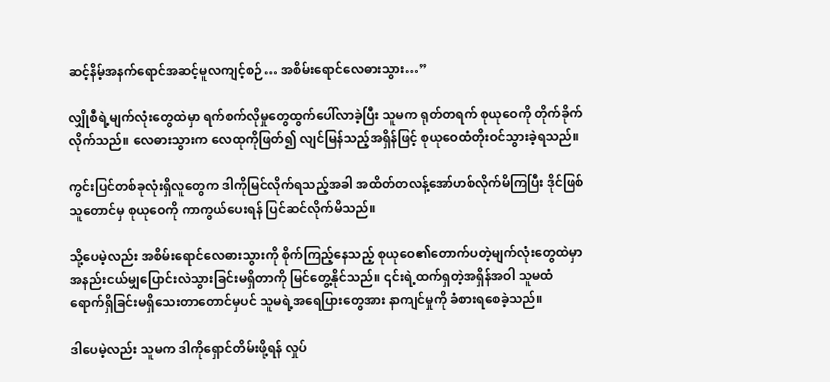ဆင့်နိမ့်အနက်ရောင်အဆင့်မူလကျင့်စဉ်… အစိမ်းရောင်လေဓားသွား…”

လျှိုစီရဲ့မျက်လုံးတွေထဲမှာ ရက်စက်လိုမှုတွေထွက်ပေါ်လာခဲ့ပြီး သူမက ရုတ်တရက် စုယုဝေကို တိုက်ခိုက်လိုက်သည်။ လေဓားသွားက လေထုကိုဖြတ်၍ လျင်မြန်သည့်အရှိန်ဖြင့် စုယုဝေထံတိုးဝင်သွားခဲ့ရသည်။

ကွင်းပြင်တစ်ခုလုံးရှိလူတွေက ဒါကိုမြင်လိုက်ရသည့်အခါ အထိတ်တလန့်အော်ဟစ်လိုက်မိကြပြီး ဒိုင်ဖြစ်သူတောင်မှ စုယုဝေကို ကာကွယ်ပေးရန် ပြင်ဆင်လိုက်မိသည်။

သို့ပေမဲ့လည်း အစိမ်းရောင်လေဓားသွားကို စိုက်ကြည့်နေသည့် စုယုဝေ၏တောက်ပတဲ့မျက်လုံးတွေထဲမှာ အနည်းငယ်မျှပြောင်းလဲသွားခြင်းမရှိတာကို မြင်တွေ့နိုင်သည်။ ၎င်းရဲ့ထက်ရှတဲ့အရှိန်အဝါ သူမထံရောက်ရှိခြင်းမရှိသေးတာတောင်မှပင် သူမရဲ့အရေပြားတွေအား နာကျင်မှုကို ခံစားရစေခဲ့သည်။

ဒါပေမဲ့လည်း သူမက ဒါကိုရှောင်တိမ်းဖို့ရန် လှုပ်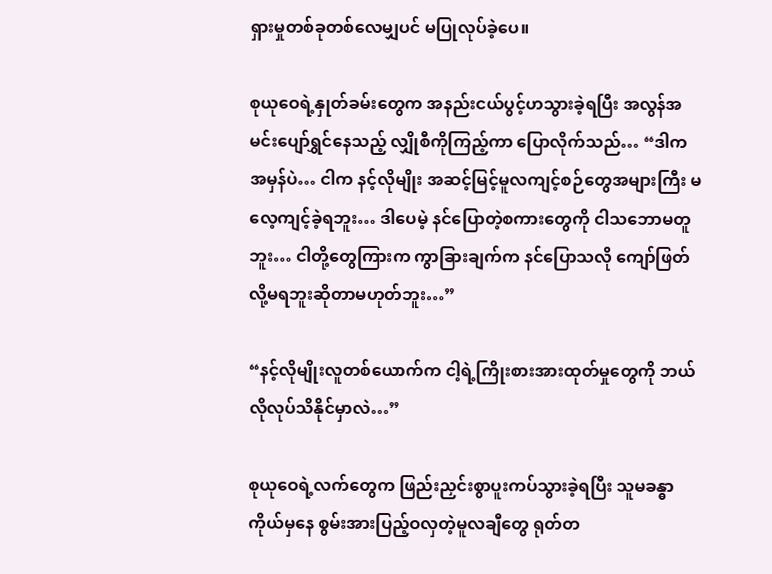ရှားမှုတစ်ခုတစ်လေမျှပင် မပြုလုပ်ခဲ့ပေ။

စုယုဝေရဲ့နှုတ်ခမ်းတွေက အနည်းငယ်ပွင့်ဟသွားခဲ့ရပြီး အလွန်အမင်းပျော်ရွှင်နေသည့် လျှိုစီကိုကြည့်ကာ ပြောလိုက်သည်… “ဒါကအမှန်ပဲ… ငါက နင့်လိုမျိုး အဆင့်မြင့်မူလကျင့်စဉ်တွေအများကြီး မလေ့ကျင့်ခဲ့ရဘူး… ဒါပေမဲ့ နင်ပြောတဲ့စကားတွေကို ငါသဘောမတူဘူး… ငါတို့တွေကြားက ကွာခြားချက်က‌ နင်ပြောသလို ကျော်ဖြတ်လို့မရဘူးဆိုတာမဟုတ်ဘူး…”

“နင့်လိုမျိုးလူတစ်ယောက်က ငါ့ရဲ့ကြိုးစားအားထုတ်မှုတွေကို ဘယ်လိုလုပ်သိနိုင်မှာလဲ…”

စုယုဝေရဲ့လက်တွေက ဖြည်းညှင်းစွာပူးကပ်သွားခဲ့ရပြီး သူမခန္ဓာကိုယ်မှနေ စွမ်းအားပြည့်ဝလှတဲ့မူလချီတွေ ရုတ်တ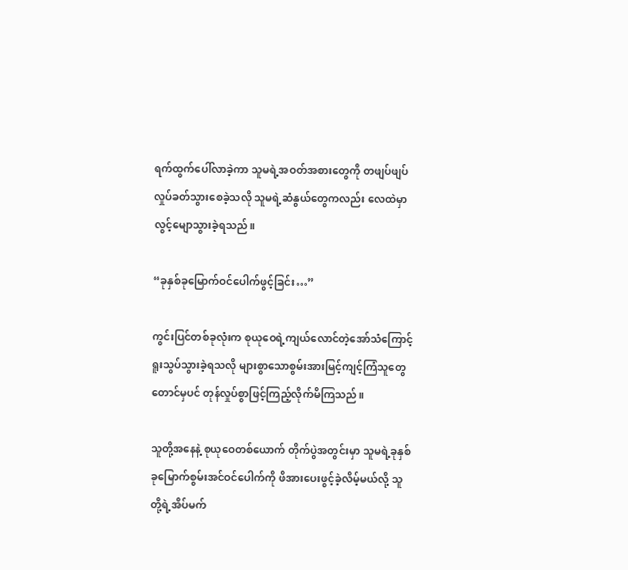ရက်ထွက်ပေါ်လာခဲ့ကာ သူမရဲ့အဝတ်အစားတွေကို တဖျပ်ဖျပ်လှုပ်ခတ်သွားစေခဲ့သလို သူမရဲ့ဆံနွယ်တွေကလည်း လေထဲမှာ လွင့်မျောသွားခဲ့ရသည်။

“ခုနှစ်ခုမြောက်ဝင်ပေါက်ဖွင့်ခြင်း…”

ကွင်းပြင်တစ်ခုလုံးက စုယုဝေရဲ့ကျယ်လောင်တဲ့အော်သံကြောင့် ရူးသွပ်သွားခဲ့ရသလို များစွာသောစွမ်းအားမြင့်ကျင့်ကြံသူတွေတောင်မှပင် တုန်လှုပ်စွာဖြင့်ကြည့်လိုက်မိကြသည်။

သူတို့အနေနဲ့ စုယုဝေတစ်ယောက် တိုက်ပွဲအတွင်းမှာ သူမရဲ့ခုနှစ်ခုမြောက်စွမ်းအင်ဝင်ပေါက်ကို ဖိအားပေးဖွင့်ခဲ့လိမ့်မယ်လို့ သူတို့ရဲ့အိပ်မက်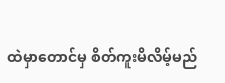ထဲမှာတောင်မှ စိတ်ကူးမိလိမ့်မည်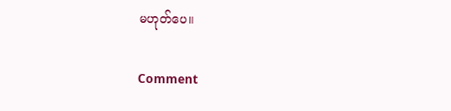မဟုတ်ပေ။

Comment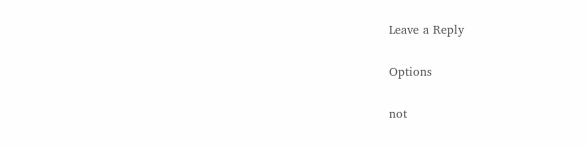Leave a Reply

Options

not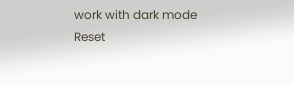work with dark mode
Reset